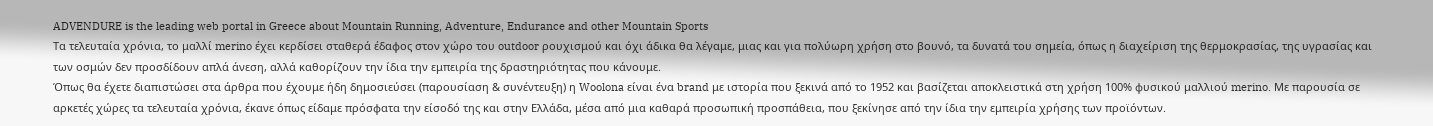ADVENDURE is the leading web portal in Greece about Mountain Running, Adventure, Endurance and other Mountain Sports
Τα τελευταία χρόνια, το μαλλί merino έχει κερδίσει σταθερά έδαφος στον χώρο του outdoor ρουχισμού και όχι άδικα θα λέγαμε, μιας και για πολύωρη χρήση στο βουνό, τα δυνατά του σημεία, όπως η διαχείριση της θερμοκρασίας, της υγρασίας και των οσμών δεν προσδίδουν απλά άνεση, αλλά καθορίζουν την ίδια την εμπειρία της δραστηριότητας που κάνουμε.
Όπως θα έχετε διαπιστώσει στα άρθρα που έχουμε ήδη δημοσιεύσει (παρουσίαση & συνέντευξη) η Woolona είναι ένα brand με ιστορία που ξεκινά από το 1952 και βασίζεται αποκλειστικά στη χρήση 100% φυσικού μαλλιού merino. Με παρουσία σε αρκετές χώρες τα τελευταία χρόνια, έκανε όπως είδαμε πρόσφατα την είσοδό της και στην Ελλάδα, μέσα από μια καθαρά προσωπική προσπάθεια, που ξεκίνησε από την ίδια την εμπειρία χρήσης των προϊόντων.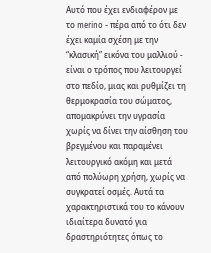Αυτό που έχει ενδιαφέρον με το merino - πέρα από το ότι δεν έχει καμία σχέση με την “κλασική” εικόνα του μαλλιού - είναι ο τρόπος που λειτουργεί στο πεδίο, μιας και ρυθμίζει τη θερμοκρασία του σώματος, απομακρύνει την υγρασία χωρίς να δίνει την αίσθηση του βρεγμένου και παραμένει λειτουργικό ακόμη και μετά από πολύωρη χρήση, χωρίς να συγκρατεί οσμές. Αυτά τα χαρακτηριστικά του το κάνουν ιδιαίτερα δυνατό για δραστηριότητες όπως το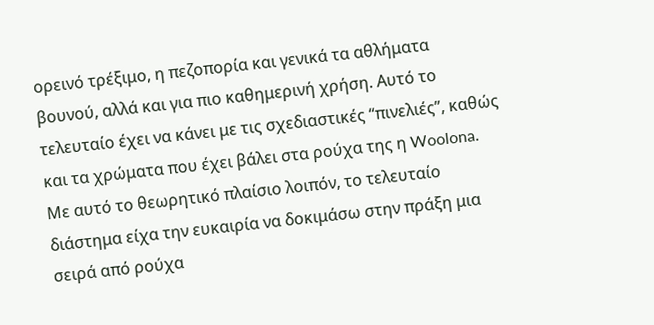ορεινό τρέξιμο, η πεζοπορία και γενικά τα αθλήματα βουνού, αλλά και για πιο καθημερινή χρήση. Αυτό το τελευταίο έχει να κάνει με τις σχεδιαστικές “πινελιές”, καθώς και τα χρώματα που έχει βάλει στα ρούχα της η Woolona.
Με αυτό το θεωρητικό πλαίσιο λοιπόν, το τελευταίο διάστημα είχα την ευκαιρία να δοκιμάσω στην πράξη μια σειρά από ρούχα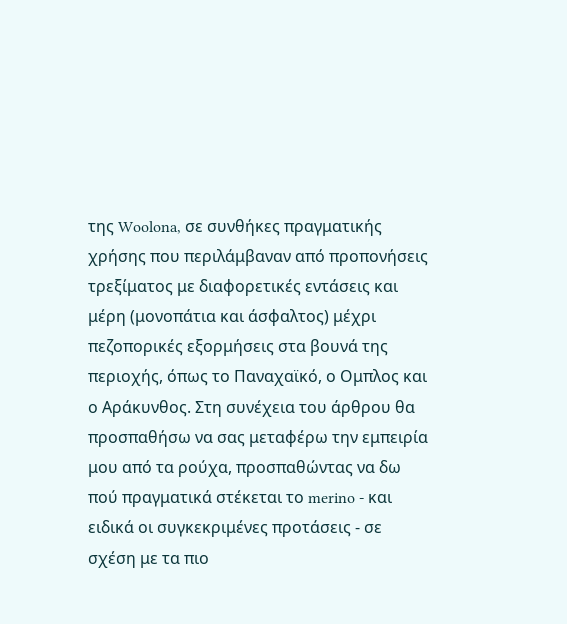της Woolona, σε συνθήκες πραγματικής χρήσης που περιλάμβαναν από προπονήσεις τρεξίματος με διαφορετικές εντάσεις και μέρη (μονοπάτια και άσφαλτος) μέχρι πεζοπορικές εξορμήσεις στα βουνά της περιοχής, όπως το Παναχαϊκό, ο Ομπλος και ο Αράκυνθος. Στη συνέχεια του άρθρου θα προσπαθήσω να σας μεταφέρω την εμπειρία μου από τα ρούχα, προσπαθώντας να δω πού πραγματικά στέκεται το merino - και ειδικά οι συγκεκριμένες προτάσεις - σε σχέση με τα πιο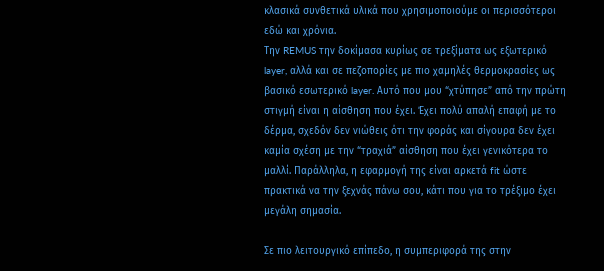κλασικά συνθετικά υλικά που χρησιμοποιούμε οι περισσότεροι εδώ και χρόνια.
Την REMUS την δοκίμασα κυρίως σε τρεξίματα ως εξωτερικό layer, αλλά και σε πεζοπορίες με πιο χαμηλές θερμοκρασίες ως βασικό εσωτερικό layer. Αυτό που μου “χτύπησε” από την πρώτη στιγμή είναι η αίσθηση που έχει. Έχει πολύ απαλή επαφή με το δέρμα, σχεδόν δεν νιώθεις ότι την φοράς και σίγουρα δεν έχει καμία σχέση με την “τραχιά” αίσθηση που έχει γενικότερα το μαλλί. Παράλληλα, η εφαρμογή της είναι αρκετά fit ώστε πρακτικά να την ξεχνάς πάνω σου, κάτι που για το τρέξιμο έχει μεγάλη σημασία.

Σε πιο λειτουργικό επίπεδο, η συμπεριφορά της στην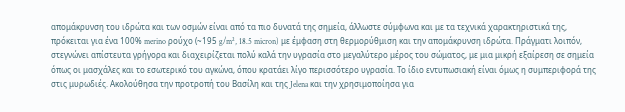απομάκρυνση του ιδρώτα και των οσμών είναι από τα πιο δυνατά της σημεία, άλλωστε σύμφωνα και με τα τεχνικά χαρακτηριστικά της, πρόκειται για ένα 100% merino ρούχο (~195 g/m², 18.5 micron) με έμφαση στη θερμορύθμιση και την απομάκρυνση ιδρώτα. Πράγματι λοιπόν, στεγνώνει απίστευτα γρήγορα και διαχειρίζεται πολύ καλά την υγρασία στο μεγαλύτερο μέρος του σώματος, με μια μικρή εξαίρεση σε σημεία όπως οι μασχάλες και το εσωτερικό του αγκώνα, όπου κρατάει λίγο περισσότερο υγρασία. Το ίδιο εντυπωσιακή είναι όμως η συμπεριφορά της στις μυρωδιές. Ακολούθησα την προτροπή του Βασίλη και της Jelena και την χρησιμοποίησα για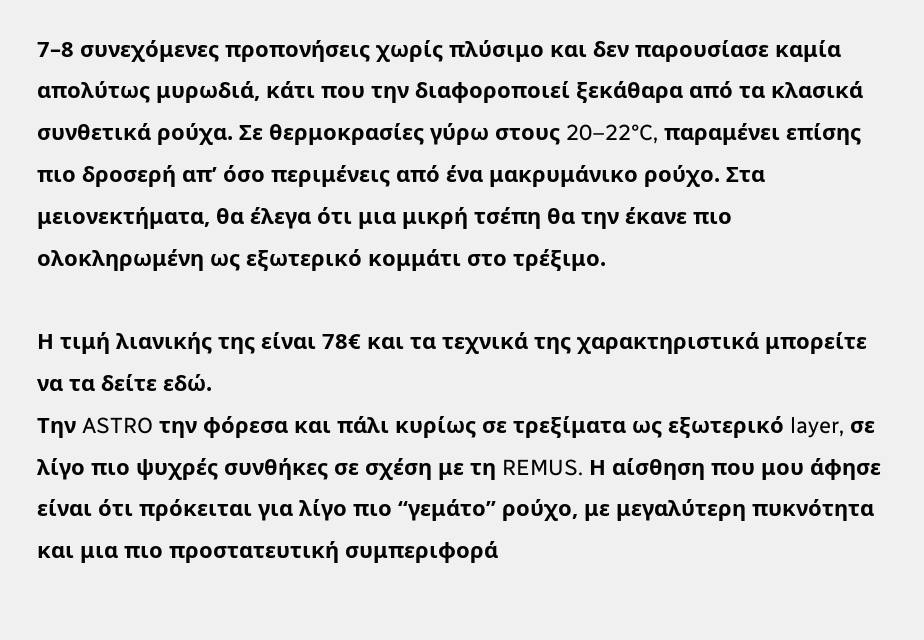7–8 συνεχόμενες προπονήσεις χωρίς πλύσιμο και δεν παρουσίασε καμία απολύτως μυρωδιά, κάτι που την διαφοροποιεί ξεκάθαρα από τα κλασικά συνθετικά ρούχα. Σε θερμοκρασίες γύρω στους 20–22°C, παραμένει επίσης πιο δροσερή απ’ όσο περιμένεις από ένα μακρυμάνικο ρούχο. Στα μειονεκτήματα, θα έλεγα ότι μια μικρή τσέπη θα την έκανε πιο ολοκληρωμένη ως εξωτερικό κομμάτι στο τρέξιμο.

Η τιμή λιανικής της είναι 78€ και τα τεχνικά της χαρακτηριστικά μπορείτε να τα δείτε εδώ.
Την ASTRO την φόρεσα και πάλι κυρίως σε τρεξίματα ως εξωτερικό layer, σε λίγο πιο ψυχρές συνθήκες σε σχέση με τη REMUS. Η αίσθηση που μου άφησε είναι ότι πρόκειται για λίγο πιο “γεμάτο” ρούχο, με μεγαλύτερη πυκνότητα και μια πιο προστατευτική συμπεριφορά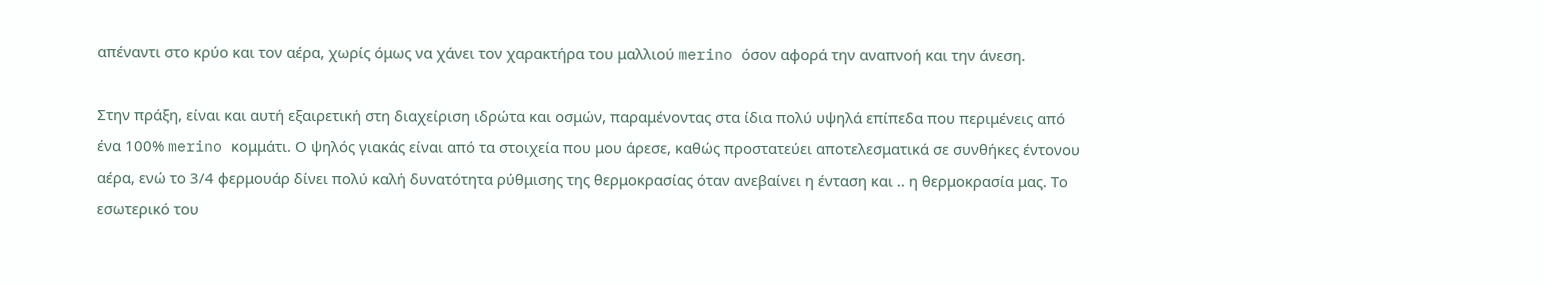απέναντι στο κρύο και τον αέρα, χωρίς όμως να χάνει τον χαρακτήρα του μαλλιού merino όσον αφορά την αναπνοή και την άνεση.

Στην πράξη, είναι και αυτή εξαιρετική στη διαχείριση ιδρώτα και οσμών, παραμένοντας στα ίδια πολύ υψηλά επίπεδα που περιμένεις από ένα 100% merino κομμάτι. Ο ψηλός γιακάς είναι από τα στοιχεία που μου άρεσε, καθώς προστατεύει αποτελεσματικά σε συνθήκες έντονου αέρα, ενώ το 3/4 φερμουάρ δίνει πολύ καλή δυνατότητα ρύθμισης της θερμοκρασίας όταν ανεβαίνει η ένταση και .. η θερμοκρασία μας. Το εσωτερικό του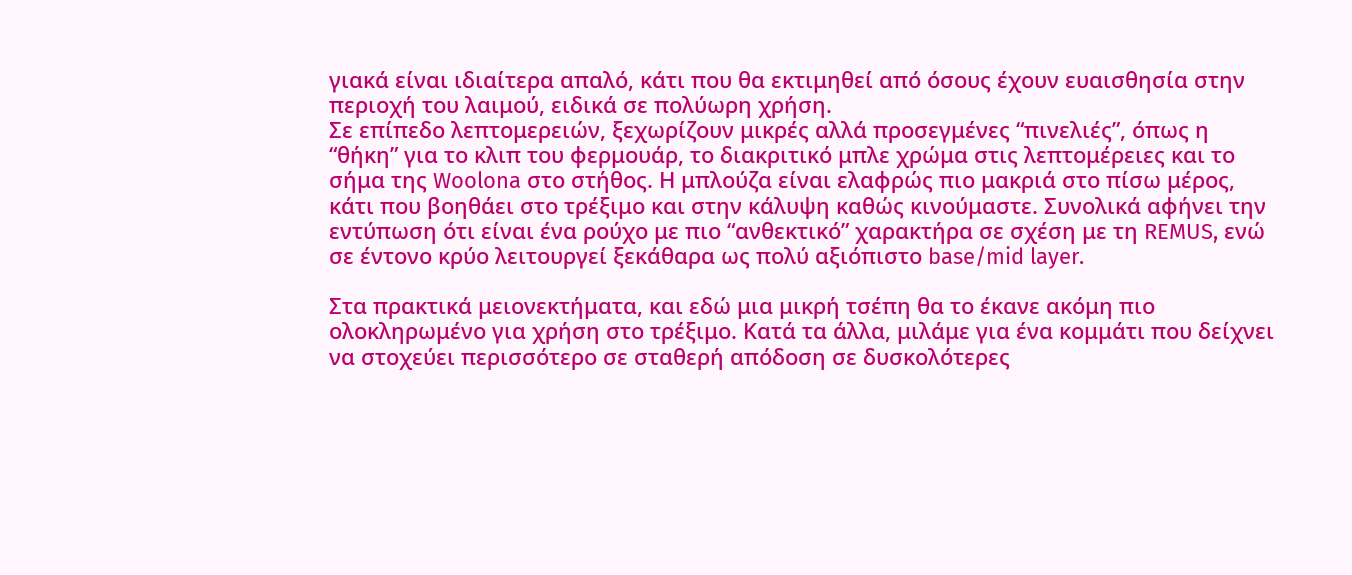γιακά είναι ιδιαίτερα απαλό, κάτι που θα εκτιμηθεί από όσους έχουν ευαισθησία στην περιοχή του λαιμού, ειδικά σε πολύωρη χρήση.
Σε επίπεδο λεπτομερειών, ξεχωρίζουν μικρές αλλά προσεγμένες “πινελιές”, όπως η “θήκη” για το κλιπ του φερμουάρ, το διακριτικό μπλε χρώμα στις λεπτομέρειες και το σήμα της Woolona στο στήθος. Η μπλούζα είναι ελαφρώς πιο μακριά στο πίσω μέρος, κάτι που βοηθάει στο τρέξιμο και στην κάλυψη καθώς κινούμαστε. Συνολικά αφήνει την εντύπωση ότι είναι ένα ρούχο με πιο “ανθεκτικό” χαρακτήρα σε σχέση με τη REMUS, ενώ σε έντονο κρύο λειτουργεί ξεκάθαρα ως πολύ αξιόπιστο base/mid layer.

Στα πρακτικά μειονεκτήματα, και εδώ μια μικρή τσέπη θα το έκανε ακόμη πιο ολοκληρωμένο για χρήση στο τρέξιμο. Κατά τα άλλα, μιλάμε για ένα κομμάτι που δείχνει να στοχεύει περισσότερο σε σταθερή απόδοση σε δυσκολότερες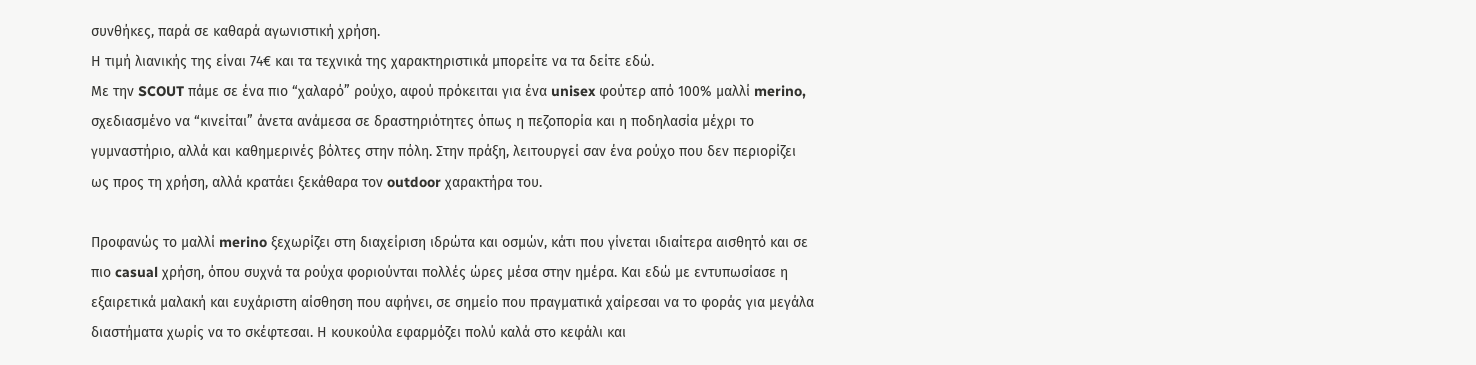συνθήκες, παρά σε καθαρά αγωνιστική χρήση.
Η τιμή λιανικής της είναι 74€ και τα τεχνικά της χαρακτηριστικά μπορείτε να τα δείτε εδώ.
Με την SCOUT πάμε σε ένα πιο “χαλαρό” ρούχο, αφού πρόκειται για ένα unisex φούτερ από 100% μαλλί merino, σχεδιασμένο να “κινείται” άνετα ανάμεσα σε δραστηριότητες όπως η πεζοπορία και η ποδηλασία μέχρι το γυμναστήριο, αλλά και καθημερινές βόλτες στην πόλη. Στην πράξη, λειτουργεί σαν ένα ρούχο που δεν περιορίζει ως προς τη χρήση, αλλά κρατάει ξεκάθαρα τον outdoor χαρακτήρα του.

Προφανώς το μαλλί merino ξεχωρίζει στη διαχείριση ιδρώτα και οσμών, κάτι που γίνεται ιδιαίτερα αισθητό και σε πιο casual χρήση, όπου συχνά τα ρούχα φοριούνται πολλές ώρες μέσα στην ημέρα. Και εδώ με εντυπωσίασε η εξαιρετικά μαλακή και ευχάριστη αίσθηση που αφήνει, σε σημείο που πραγματικά χαίρεσαι να το φοράς για μεγάλα διαστήματα χωρίς να το σκέφτεσαι. Η κουκούλα εφαρμόζει πολύ καλά στο κεφάλι και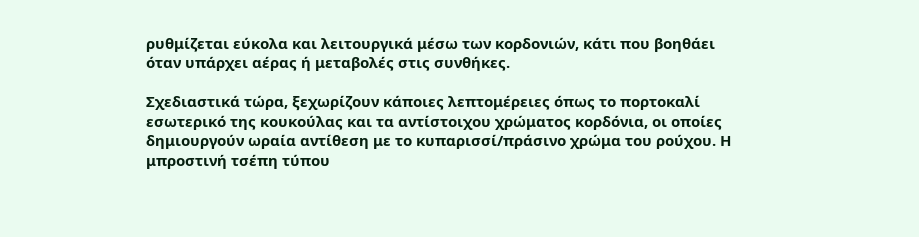ρυθμίζεται εύκολα και λειτουργικά μέσω των κορδονιών, κάτι που βοηθάει όταν υπάρχει αέρας ή μεταβολές στις συνθήκες.

Σχεδιαστικά τώρα, ξεχωρίζουν κάποιες λεπτομέρειες όπως το πορτοκαλί εσωτερικό της κουκούλας και τα αντίστοιχου χρώματος κορδόνια, οι οποίες δημιουργούν ωραία αντίθεση με το κυπαρισσί/πράσινο χρώμα του ρούχου. Η μπροστινή τσέπη τύπου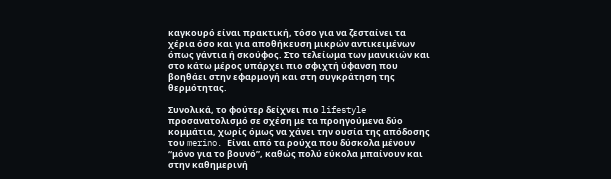καγκουρό είναι πρακτική, τόσο για να ζεσταίνει τα χέρια όσο και για αποθήκευση μικρών αντικειμένων όπως γάντια ή σκούφος. Στο τελείωμα των μανικιών και στο κάτω μέρος υπάρχει πιο σφιχτή ύφανση που βοηθάει στην εφαρμογή και στη συγκράτηση της θερμότητας.

Συνολικά, το φούτερ δείχνει πιο lifestyle προσανατολισμό σε σχέση με τα προηγούμενα δύο κομμάτια, χωρίς όμως να χάνει την ουσία της απόδοσης του merino. Είναι από τα ρούχα που δύσκολα μένουν “μόνο για το βουνό”, καθώς πολύ εύκολα μπαίνουν και στην καθημερινή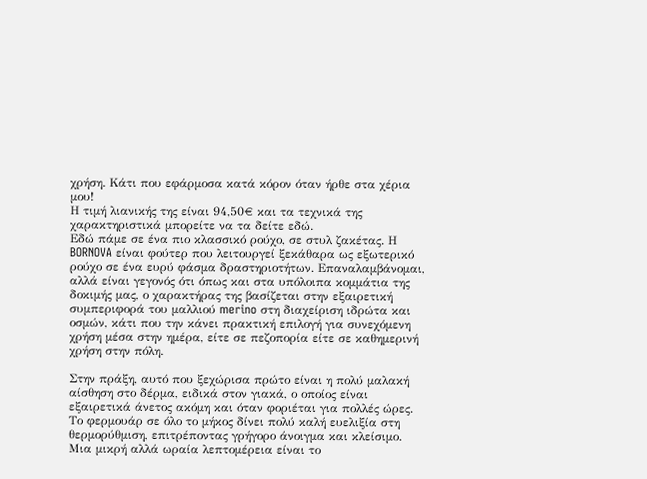χρήση. Κάτι που εφάρμοσα κατά κόρον όταν ήρθε στα χέρια μου!
Η τιμή λιανικής της είναι 94,50€ και τα τεχνικά της χαρακτηριστικά μπορείτε να τα δείτε εδώ.
Εδώ πάμε σε ένα πιο κλασσικό ρούχο, σε στυλ ζακέτας. Η BORNOVA είναι φούτερ που λειτουργεί ξεκάθαρα ως εξωτερικό ρούχο σε ένα ευρύ φάσμα δραστηριοτήτων. Επαναλαμβάνομαι, αλλά είναι γεγονός ότι όπως και στα υπόλοιπα κομμάτια της δοκιμής μας, ο χαρακτήρας της βασίζεται στην εξαιρετική συμπεριφορά του μαλλιού merino στη διαχείριση ιδρώτα και οσμών, κάτι που την κάνει πρακτική επιλογή για συνεχόμενη χρήση μέσα στην ημέρα, είτε σε πεζοπορία είτε σε καθημερινή χρήση στην πόλη.

Στην πράξη, αυτό που ξεχώρισα πρώτο είναι η πολύ μαλακή αίσθηση στο δέρμα, ειδικά στον γιακά, ο οποίος είναι εξαιρετικά άνετος ακόμη και όταν φοριέται για πολλές ώρες. Το φερμουάρ σε όλο το μήκος δίνει πολύ καλή ευελιξία στη θερμορύθμιση, επιτρέποντας γρήγορο άνοιγμα και κλείσιμο. Μια μικρή αλλά ωραία λεπτομέρεια είναι το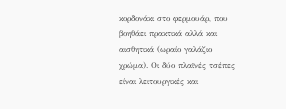κορδονάκι στο φερμουάρ, που βοηθάει πρακτικά αλλά και αισθητικά (ωραίο γαλάζιο χρώμα). Οι δύο πλαϊνές τσέπες είναι λειτουργικές και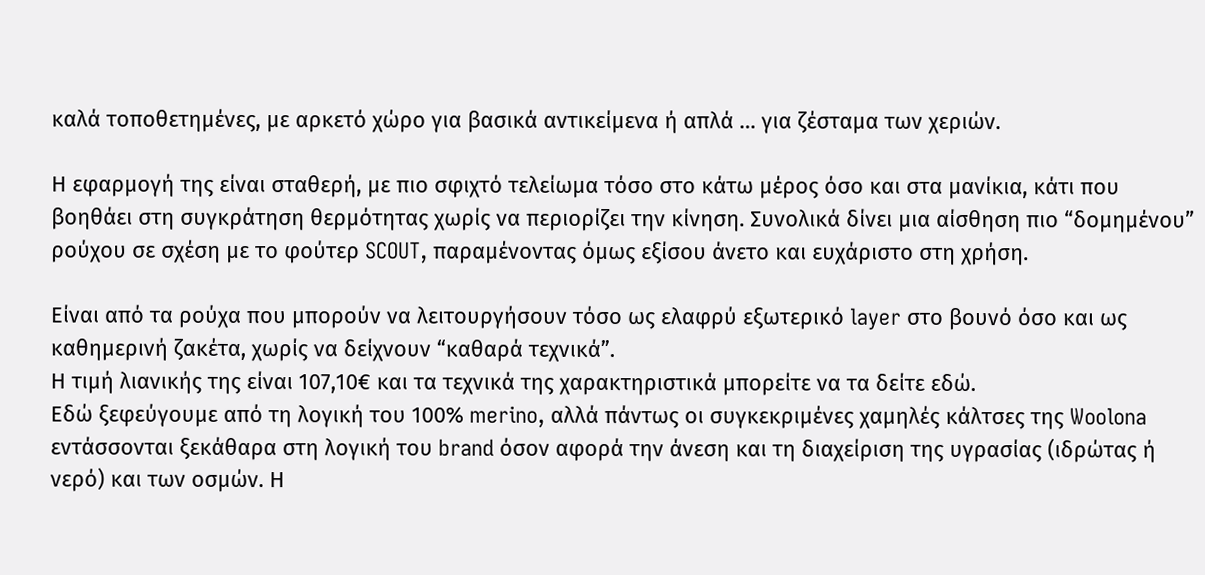καλά τοποθετημένες, με αρκετό χώρο για βασικά αντικείμενα ή απλά … για ζέσταμα των χεριών.

Η εφαρμογή της είναι σταθερή, με πιο σφιχτό τελείωμα τόσο στο κάτω μέρος όσο και στα μανίκια, κάτι που βοηθάει στη συγκράτηση θερμότητας χωρίς να περιορίζει την κίνηση. Συνολικά δίνει μια αίσθηση πιο “δομημένου” ρούχου σε σχέση με το φούτερ SCOUT, παραμένοντας όμως εξίσου άνετο και ευχάριστο στη χρήση.

Είναι από τα ρούχα που μπορούν να λειτουργήσουν τόσο ως ελαφρύ εξωτερικό layer στο βουνό όσο και ως καθημερινή ζακέτα, χωρίς να δείχνουν “καθαρά τεχνικά”.
Η τιμή λιανικής της είναι 107,10€ και τα τεχνικά της χαρακτηριστικά μπορείτε να τα δείτε εδώ.
Εδώ ξεφεύγουμε από τη λογική του 100% merino, αλλά πάντως οι συγκεκριμένες χαμηλές κάλτσες της Woolona εντάσσονται ξεκάθαρα στη λογική του brand όσον αφορά την άνεση και τη διαχείριση της υγρασίας (ιδρώτας ή νερό) και των οσμών. Η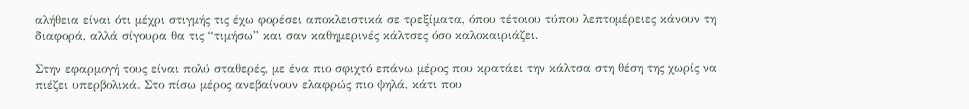αλήθεια είναι ότι μέχρι στιγμής τις έχω φορέσει αποκλειστικά σε τρεξίματα, όπου τέτοιου τύπου λεπτομέρειες κάνουν τη διαφορά, αλλά σίγουρα θα τις “τιμήσω” και σαν καθημερινές κάλτσες όσο καλοκαιριάζει.

Στην εφαρμογή τους είναι πολύ σταθερές, με ένα πιο σφιχτό επάνω μέρος που κρατάει την κάλτσα στη θέση της χωρίς να πιέζει υπερβολικά. Στο πίσω μέρος ανεβαίνουν ελαφρώς πιο ψηλά, κάτι που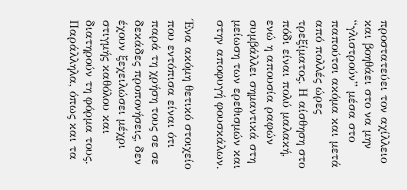προστατεύει τον αχίλλειο και βοηθάει στο να μην “γλιστρούν” μέσα στο παπούτσι ακόμα και μετά από πολλές ώρες τρεξίματος. Η αίσθηση στο πόδι είναι πολύ μαλακή, ενώ η απουσία ραφών συμβάλλει σημαντικά στη μείωση των ερεθισμών και στην αποφυγή φουσκάλων.

Ένα ακόμη θετικό στοιχείο που εντόπισα είναι ότι παρά τη χρήση τους σε σε δεκάδες προπονήσεις, δεν έχουν ξεχειλώσει μέχρι στιγμής καθόλου και διατηρούν τη φόρμα τους. Παράλληλα, όπως και τα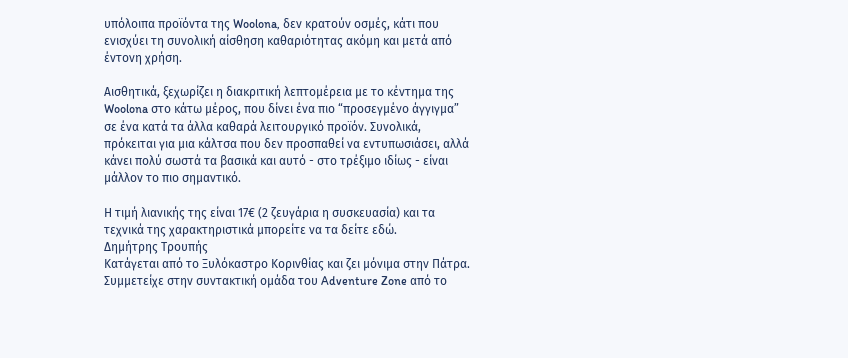υπόλοιπα προϊόντα της Woolona, δεν κρατούν οσμές, κάτι που ενισχύει τη συνολική αίσθηση καθαριότητας ακόμη και μετά από έντονη χρήση.

Αισθητικά, ξεχωρίζει η διακριτική λεπτομέρεια με το κέντημα της Woolona στο κάτω μέρος, που δίνει ένα πιο “προσεγμένο άγγιγμα” σε ένα κατά τα άλλα καθαρά λειτουργικό προϊόν. Συνολικά, πρόκειται για μια κάλτσα που δεν προσπαθεί να εντυπωσιάσει, αλλά κάνει πολύ σωστά τα βασικά και αυτό - στο τρέξιμο ιδίως - είναι μάλλον το πιο σημαντικό.

Η τιμή λιανικής της είναι 17€ (2 ζευγάρια η συσκευασία) και τα τεχνικά της χαρακτηριστικά μπορείτε να τα δείτε εδώ.
Δημήτρης Τρουπής
Κατάγεται από το Ξυλόκαστρο Κορινθίας και ζει μόνιμα στην Πάτρα. Συμμετείχε στην συντακτική ομάδα του Adventure Zone από το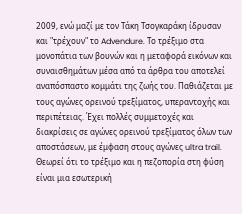2009, ενώ μαζί με τον Τάκη Τσογκαράκη ίδρυσαν και "τρέχουν" το Advendure. Το τρέξιμο στα μονοπάτια των βουνών και η μεταφορά εικόνων και συναισθημάτων μέσα από τα άρθρα του αποτελεί αναπόσπαστο κομμάτι της ζωής του. Παθιάζεται με τους αγώνες ορεινού τρεξίματος, υπεραντοχής και περιπέτειας. Έχει πολλές συμμετοχές και διακρίσεις σε αγώνες ορεινού τρεξίματος όλων των αποστάσεων, με έμφαση στους αγώνες ultra trail. Θεωρεί ότι το τρέξιμο και η πεζοπορία στη φύση είναι μια εσωτερική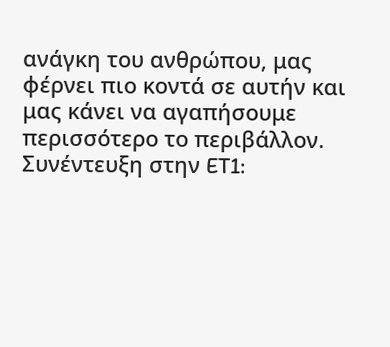ανάγκη του ανθρώπου, μας φέρνει πιο κοντά σε αυτήν και μας κάνει να αγαπήσουμε περισσότερο το περιβάλλον.
Συνέντευξη στην ET1: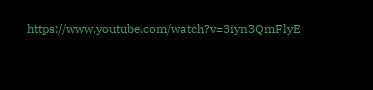https://www.youtube.com/watch?v=3iyn3QmFlyE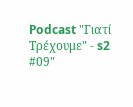Podcast "Γιατί Τρέχουμε" - s2 #09"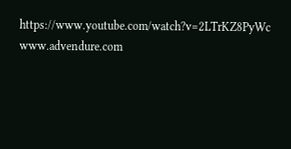https://www.youtube.com/watch?v=2LTrKZ8PyWc
www.advendure.com